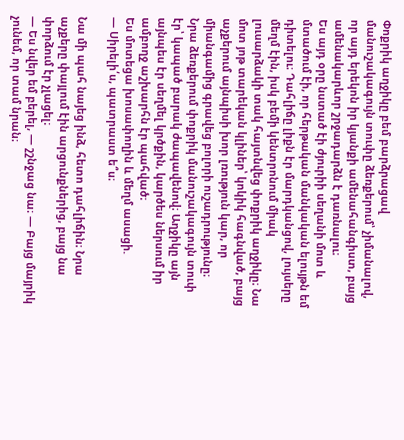Փոքրիկ աղջիկը բեմ բարձրացավ մանուշակագույն տուփը ձեռքերում՝ չիմանալով, որ այդ երեկոն իր կյանքի ամենահանգիստ, բայց ամենակարևոր շրջադարձն է դառնալու։
Ես այդ օրը նստած էի ժյուրիի սեղանի մոտ և մտածում էի, որ հերթական մանկական ելույթն եմ դիտելու։ Դահլիճը լիքն էր մարդկանցով, լույսերը մեղմ էին, իսկ բեմի կենտրոնում միակ լուսարձակի տակ հայտնվեց փոքրիկ աղջիկը։ Նա մոտ յոթ տարեկան կլիներ՝ կոկիկ հագնված, բայց աչքերում այնպիսի խոր լռություն կար, որ միանգամից գրավեց բոլորի ուշադրությունը։
Նրա ձեռքերում փոքրիկ մանուշակագույն տուփ էր՝ կապած բարակ ժապավենով։ Աղջիկը այն այնպես էր սեղմել կրծքին, կարծես ներսում իր ամբողջ աշխարհն էր պահված։
Ես մոտեցա խոսափողին և մեղմ ասացի.
— Սիրելի՛ս, պատրաստ ե՞ս։

Նա մի պահ նայեց ինձ, հետո դահլիճին։ Նրա աչքերը փայլում էին արցունքներից, բայց նա փորձում էր չլացել։
— Ես նվեր եմ բերել, — շշնջաց նա։ — Բայց մայրիկ չունեմ, որ տամ նրան։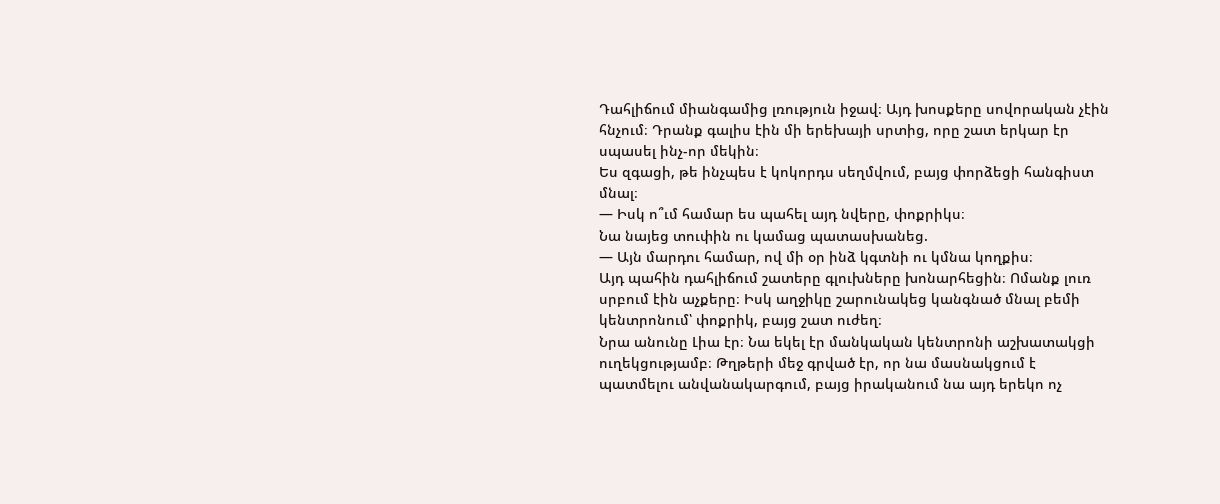Դահլիճում միանգամից լռություն իջավ։ Այդ խոսքերը սովորական չէին հնչում։ Դրանք գալիս էին մի երեխայի սրտից, որը շատ երկար էր սպասել ինչ-որ մեկին։
Ես զգացի, թե ինչպես է կոկորդս սեղմվում, բայց փորձեցի հանգիստ մնալ։
— Իսկ ո՞ւմ համար ես պահել այդ նվերը, փոքրիկս։
Նա նայեց տուփին ու կամաց պատասխանեց.
— Այն մարդու համար, ով մի օր ինձ կգտնի ու կմնա կողքիս։
Այդ պահին դահլիճում շատերը գլուխները խոնարհեցին։ Ոմանք լուռ սրբում էին աչքերը։ Իսկ աղջիկը շարունակեց կանգնած մնալ բեմի կենտրոնում՝ փոքրիկ, բայց շատ ուժեղ։
Նրա անունը Լիա էր։ Նա եկել էր մանկական կենտրոնի աշխատակցի ուղեկցությամբ։ Թղթերի մեջ գրված էր, որ նա մասնակցում է պատմելու անվանակարգում, բայց իրականում նա այդ երեկո ոչ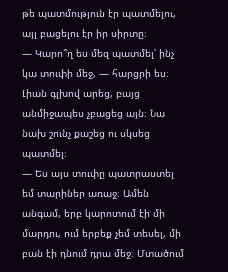թե պատմություն էր պատմելու, այլ բացելու էր իր սիրտը։
— Կարո՞ղ ես մեզ պատմել՝ ինչ կա տուփի մեջ, — հարցրի ես։
Լիան գլխով արեց, բայց անմիջապես չբացեց այն։ Նա նախ շունչ քաշեց ու սկսեց պատմել։
— Ես այս տուփը պատրաստել եմ տարիներ առաջ։ Ամեն անգամ, երբ կարոտում էի մի մարդու, ում երբեք չեմ տեսել, մի բան էի դնում դրա մեջ։ Մտածում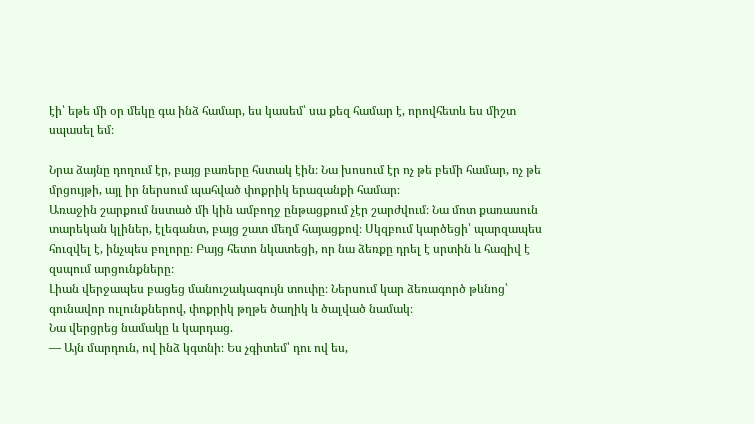էի՝ եթե մի օր մեկը գա ինձ համար, ես կասեմ՝ սա քեզ համար է, որովհետև ես միշտ սպասել եմ։

Նրա ձայնը դողում էր, բայց բառերը հստակ էին։ Նա խոսում էր ոչ թե բեմի համար, ոչ թե մրցույթի, այլ իր ներսում պահված փոքրիկ երազանքի համար։
Առաջին շարքում նստած մի կին ամբողջ ընթացքում չէր շարժվում։ Նա մոտ քառասուն տարեկան կլիներ, էլեգանտ, բայց շատ մեղմ հայացքով։ Սկզբում կարծեցի՝ պարզապես հուզվել է, ինչպես բոլորը։ Բայց հետո նկատեցի, որ նա ձեռքը դրել է սրտին և հազիվ է զսպում արցունքները։
Լիան վերջապես բացեց մանուշակագույն տուփը։ Ներսում կար ձեռագործ թևնոց՝ գունավոր ուլունքներով, փոքրիկ թղթե ծաղիկ և ծալված նամակ։
Նա վերցրեց նամակը և կարդաց.
— Այն մարդուն, ով ինձ կգտնի։ Ես չգիտեմ՝ դու ով ես,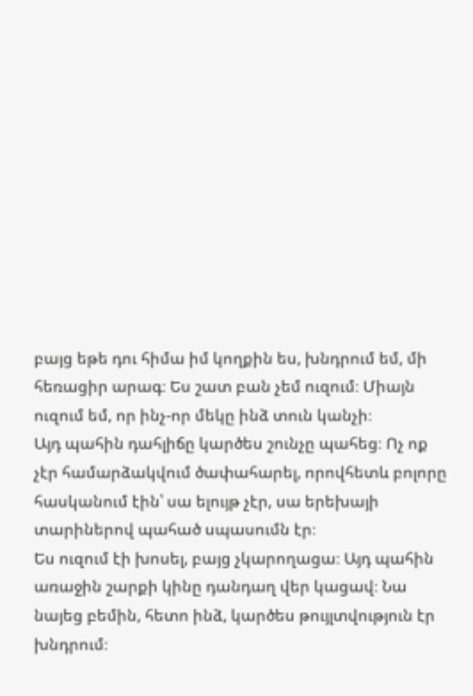բայց եթե դու հիմա իմ կողքին ես, խնդրում եմ, մի հեռացիր արագ։ Ես շատ բան չեմ ուզում։ Միայն ուզում եմ, որ ինչ-որ մեկը ինձ տուն կանչի։
Այդ պահին դահլիճը կարծես շունչը պահեց։ Ոչ ոք չէր համարձակվում ծափահարել, որովհետև բոլորը հասկանում էին՝ սա ելույթ չէր, սա երեխայի տարիներով պահած սպասումն էր։
Ես ուզում էի խոսել, բայց չկարողացա։ Այդ պահին առաջին շարքի կինը դանդաղ վեր կացավ։ Նա նայեց բեմին, հետո ինձ, կարծես թույլտվություն էր խնդրում։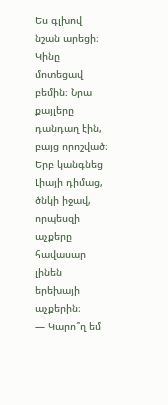Ես գլխով նշան արեցի։
Կինը մոտեցավ բեմին։ Նրա քայլերը դանդաղ էին, բայց որոշված։ Երբ կանգնեց Լիայի դիմաց, ծնկի իջավ, որպեսզի աչքերը հավասար լինեն երեխայի աչքերին։
— Կարո՞ղ եմ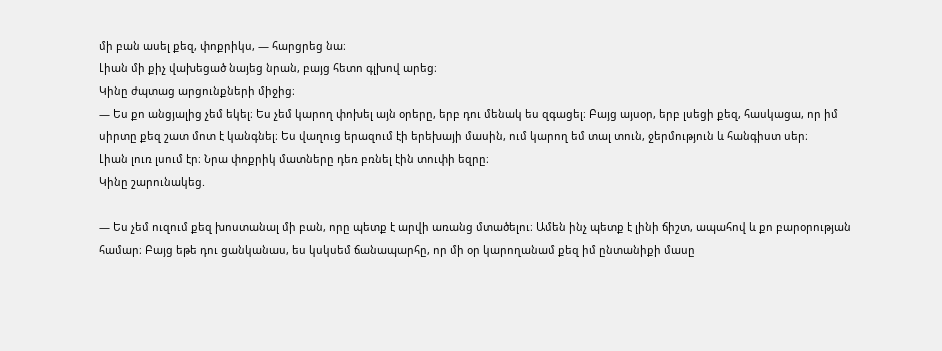մի բան ասել քեզ, փոքրիկս, — հարցրեց նա։
Լիան մի քիչ վախեցած նայեց նրան, բայց հետո գլխով արեց։
Կինը ժպտաց արցունքների միջից։
— Ես քո անցյալից չեմ եկել։ Ես չեմ կարող փոխել այն օրերը, երբ դու մենակ ես զգացել։ Բայց այսօր, երբ լսեցի քեզ, հասկացա, որ իմ սիրտը քեզ շատ մոտ է կանգնել։ Ես վաղուց երազում էի երեխայի մասին, ում կարող եմ տալ տուն, ջերմություն և հանգիստ սեր։
Լիան լուռ լսում էր։ Նրա փոքրիկ մատները դեռ բռնել էին տուփի եզրը։
Կինը շարունակեց.

— Ես չեմ ուզում քեզ խոստանալ մի բան, որը պետք է արվի առանց մտածելու։ Ամեն ինչ պետք է լինի ճիշտ, ապահով և քո բարօրության համար։ Բայց եթե դու ցանկանաս, ես կսկսեմ ճանապարհը, որ մի օր կարողանամ քեզ իմ ընտանիքի մասը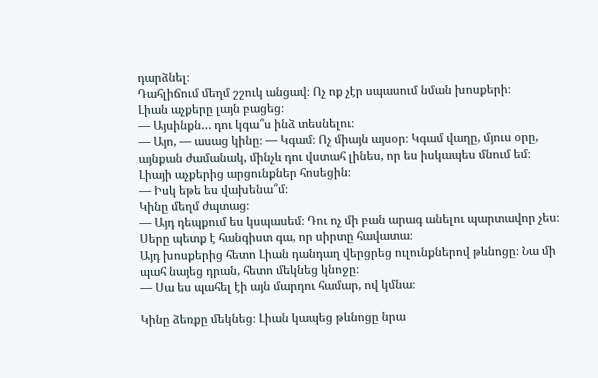դարձնել։
Դահլիճում մեղմ շշուկ անցավ։ Ոչ ոք չէր սպասում նման խոսքերի։
Լիան աչքերը լայն բացեց։
— Այսինքն… դու կգա՞ս ինձ տեսնելու։
— Այո, — ասաց կինը։ — Կգամ։ Ոչ միայն այսօր։ Կգամ վաղը, մյուս օրը, այնքան ժամանակ, մինչև դու վստահ լինես, որ ես իսկապես մնում եմ։
Լիայի աչքերից արցունքներ հոսեցին։
— Իսկ եթե ես վախենա՞մ։
Կինը մեղմ ժպտաց։
— Այդ դեպքում ես կսպասեմ։ Դու ոչ մի բան արագ անելու պարտավոր չես։ Սերը պետք է հանգիստ գա, որ սիրտը հավատա։
Այդ խոսքերից հետո Լիան դանդաղ վերցրեց ուլունքներով թևնոցը։ Նա մի պահ նայեց դրան, հետո մեկնեց կնոջը։
— Սա ես պահել էի այն մարդու համար, ով կմնա։

Կինը ձեռքը մեկնեց։ Լիան կապեց թևնոցը նրա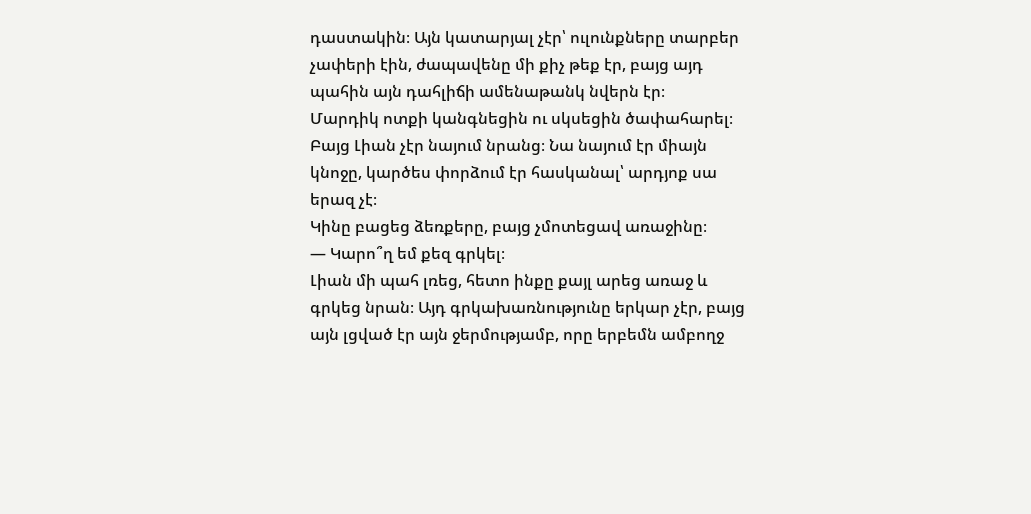դաստակին։ Այն կատարյալ չէր՝ ուլունքները տարբեր չափերի էին, ժապավենը մի քիչ թեք էր, բայց այդ պահին այն դահլիճի ամենաթանկ նվերն էր։
Մարդիկ ոտքի կանգնեցին ու սկսեցին ծափահարել։ Բայց Լիան չէր նայում նրանց։ Նա նայում էր միայն կնոջը, կարծես փորձում էր հասկանալ՝ արդյոք սա երազ չէ։
Կինը բացեց ձեռքերը, բայց չմոտեցավ առաջինը։
— Կարո՞ղ եմ քեզ գրկել։
Լիան մի պահ լռեց, հետո ինքը քայլ արեց առաջ և գրկեց նրան։ Այդ գրկախառնությունը երկար չէր, բայց այն լցված էր այն ջերմությամբ, որը երբեմն ամբողջ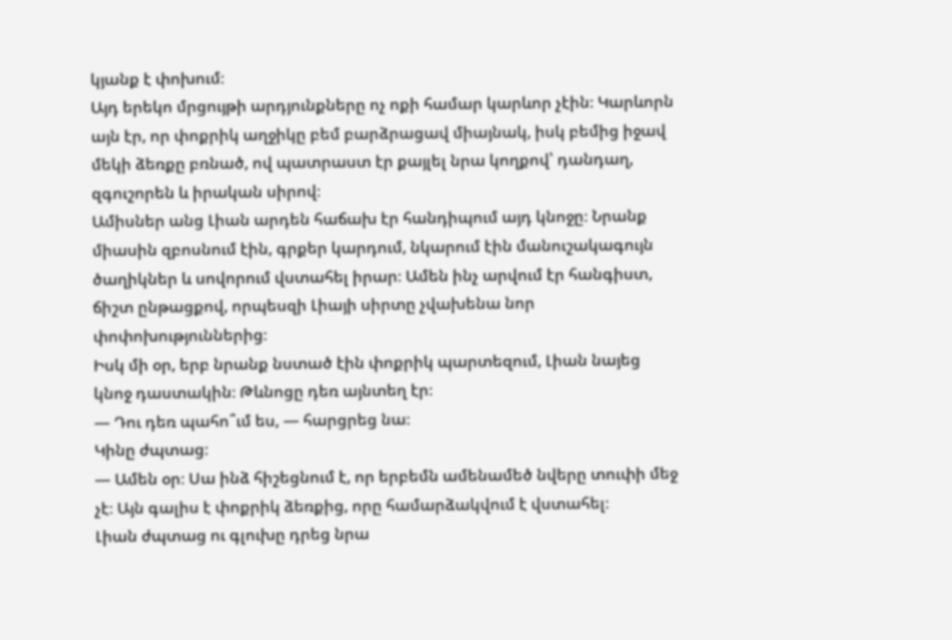կյանք է փոխում։
Այդ երեկո մրցույթի արդյունքները ոչ ոքի համար կարևոր չէին։ Կարևորն այն էր, որ փոքրիկ աղջիկը բեմ բարձրացավ միայնակ, իսկ բեմից իջավ մեկի ձեռքը բռնած, ով պատրաստ էր քայլել նրա կողքով՝ դանդաղ, զգուշորեն և իրական սիրով։
Ամիսներ անց Լիան արդեն հաճախ էր հանդիպում այդ կնոջը։ Նրանք միասին զբոսնում էին, գրքեր կարդում, նկարում էին մանուշակագույն ծաղիկներ և սովորում վստահել իրար։ Ամեն ինչ արվում էր հանգիստ, ճիշտ ընթացքով, որպեսզի Լիայի սիրտը չվախենա նոր փոփոխություններից։
Իսկ մի օր, երբ նրանք նստած էին փոքրիկ պարտեզում, Լիան նայեց կնոջ դաստակին։ Թևնոցը դեռ այնտեղ էր։
— Դու դեռ պահո՞ւմ ես, — հարցրեց նա։
Կինը ժպտաց։
— Ամեն օր։ Սա ինձ հիշեցնում է, որ երբեմն ամենամեծ նվերը տուփի մեջ չէ։ Այն գալիս է փոքրիկ ձեռքից, որը համարձակվում է վստահել։
Լիան ժպտաց ու գլուխը դրեց նրա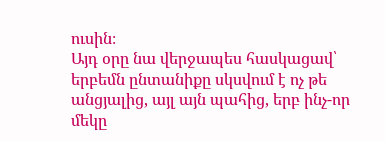ուսին։
Այդ օրը նա վերջապես հասկացավ՝ երբեմն ընտանիքը սկսվում է ոչ թե անցյալից, այլ այն պահից, երբ ինչ-որ մեկը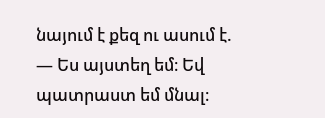նայում է քեզ ու ասում է.
— Ես այստեղ եմ։ Եվ պատրաստ եմ մնալ։